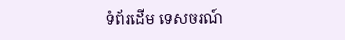ទំព័រដើម ទេសចរណ៍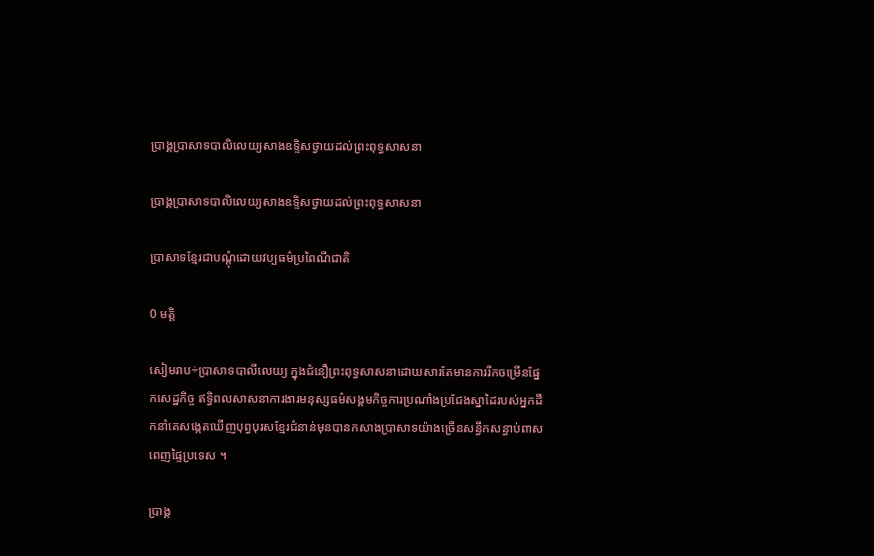ប្រាង្គប្រាសាទបាលិលេយ្យសាងឧទ្ទិសថ្វាយដល់ព្រះពុទ្ធសាសនា

ប្រាង្គប្រាសាទបាលិលេយ្យសាងឧទ្ទិសថ្វាយដល់ព្រះពុទ្ធសាសនា

ប្រាសាទខ្មែរជាបណ្តុំដោយវប្បធម៌ប្រពៃណីជាតិ

0 មត្តិ

សៀមរាប÷ប្រាសាទបាលីលេយ្យ ក្នុងជំនឿព្រះពុទ្ធសាសនាដោយសារតែមានការរីកចម្រើនផ្នែកសេដ្ឋកិច្ច ឥទ្ធិពលសាសនាការងារមនុស្សធម៌សង្គមកិច្ចការប្រណាំងប្រជែងស្នាដៃរបស់អ្នកដឹកនាំគេសង្កេតឃើញបុព្វបុរសខ្មែរជំនាន់មុនបានកសាងប្រាសាទយ៉ាងច្រើនសន្ធឹកសន្ធាប់ពាសពេញផ្ទៃប្រទេស ។

ប្រាង្គ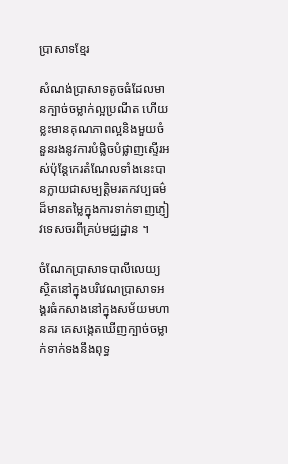ប្រាសាទខ្មែរ

សំណង់ប្រាសាទតូចធំដែលមានក្បាច់ចម្លាក់ល្អប្រណីត ហើយខ្លះមានគុណភាពល្អនិងមួយចំនួនរងនូវការបំផ្លិចបំផ្លាញស្ទើរអស់ប៉ុន្ដែកេរតំណែលទាំងនេះបានក្លាយជាសម្បត្ដិមរតកវប្បធម៌ដ៏មានតម្លៃក្នុងការទាក់ទាញភ្ញៀវទេសចរពីគ្រប់មជ្ឈដ្ឋាន ។

ចំណែកប្រាសាទបាលីលេយ្យស្ថិតនៅក្នុងបរិវេណប្រាសាទអង្គរធំកសាងនៅក្នុងសម័យមហានគរ គេសង្កេតឃើញក្បាច់ចម្លាក់ទាក់ទងនឹងពុទ្ធ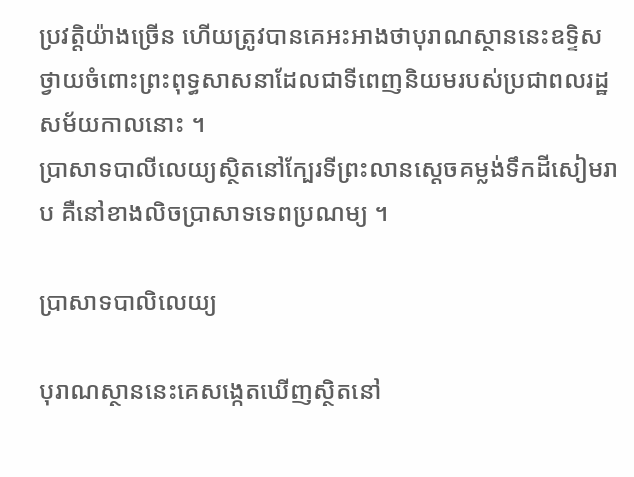ប្រវត្ដិយ៉ាងច្រើន ហើយត្រូវបានគេអះអាងថាបុរាណស្ថាននេះឧទ្ទិសថ្វាយចំពោះព្រះពុទ្ធសាសនាដែលជាទីពេញនិយមរបស់ប្រជាពលរដ្ឋសម័យកាលនោះ ។
ប្រាសាទបាលីលេយ្យស្ថិតនៅក្បែរទីព្រះលានស្ដេចគម្លង់ទឹកដីសៀមរាប គឺនៅខាងលិចប្រាសាទទេពប្រណម្យ ។

ប្រាសាទបាលិលេយ្យ

បុរាណស្ថាននេះគេសង្កេតឃើញស្ថិតនៅ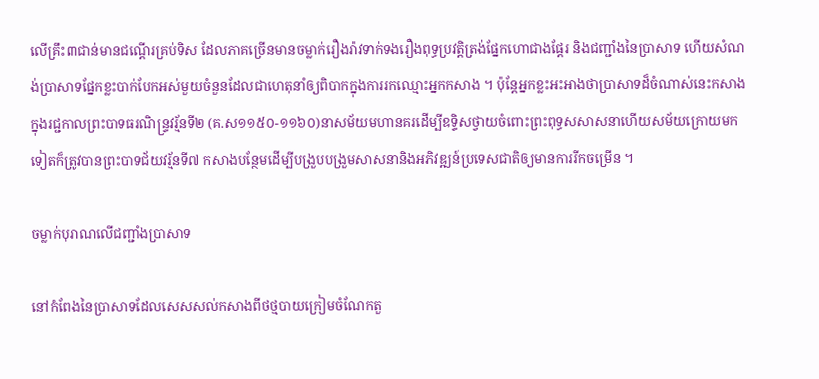លើគ្រឹះ៣ជាន់មានជណ្ដើរគ្រប់ទិស ដែលភាគច្រើនមានចម្លាក់រឿងរ៉ាវទាក់ទងរឿងពុទ្ធប្រវត្ដិត្រង់ផ្នែកហោជាងផ្ដែរ និងជញ្ជាំងនៃប្រាសាទ ហើយសំណង់ប្រាសាទផ្នែកខ្លះបាក់បែកអស់មួយចំនួនដែលជាហេតុនាំឲ្យពិបាកក្នុងការរកឈ្មោះអ្នកកសាង ។ ប៉ុន្ដែអ្នកខ្លះអះអាងថាប្រាសាទដ៏ចំណាស់នេះកសាងក្នុងរជ្ជកាលព្រះបាទធរណិន្ទ្រវរ្ម័នទី២ (គ.ស១១៥០-១១៦០)នាសម័យមហានគរដើម្បីឧទ្ទិសថ្វាយចំពោះព្រះពុទ្ធសសាសនាហើយសម័យក្រោយមកទៀតក៏ត្រូវបានព្រះបាទជ័យវរ្ម័នទី៧ កសាងបន្ថែមដើម្បីបង្រួបបង្រួមសាសនានិងអភិវឌ្ឍន៍ប្រទេសជាតិឲ្យមានការរីកចម្រើន ។

ចម្លាក់បុរាណលើជញ្ជាំងប្រាសាទ

នៅកំពែងនៃប្រាសាទដែលសេសសល់កសាងពីថថ្មបាយក្រៀមចំណែកតួ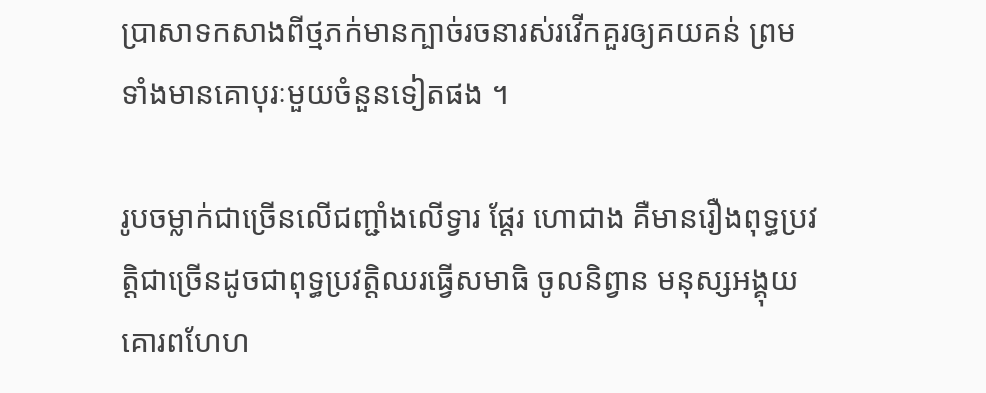ប្រាសាទកសាងពីថ្មភក់មានក្បាច់រចនារស់រវើកគួរឲ្យគយគន់ ព្រមទាំងមានគោបុរៈមួយចំនួនទៀតផង ។

រូបចម្លាក់ជាច្រើនលើជញ្ជាំងលើទ្វារ ផ្ដែរ ហោជាង គឺមានរឿងពុទ្ធប្រវត្ដិជាច្រើនដូចជាពុទ្ធប្រវត្ដិឈរធ្វើសមាធិ ចូលនិព្វាន មនុស្សអង្គុយគោរពហែហ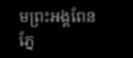មព្រះអង្គពែនភ្នែ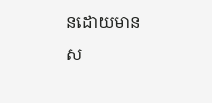នដោយមានស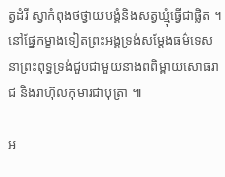ត្វដំរី ស្វាកំពុងថថ្វាយបង្គំនិងសត្វឃ្មុំធ្វើជាផ្លិត ។ នៅផ្នែកម្ខាងទៀតព្រះអង្គទ្រង់សម្ដែងធម៌ទេសនាព្រះពុទ្ធទ្រង់ជួបជាមួយនាងពពិម្ពាយសោធរាជ និងរាហ៊ុលកុមារជាបុត្រា ៕

អ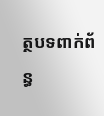ត្ថបទពាក់ព័ន្ធ